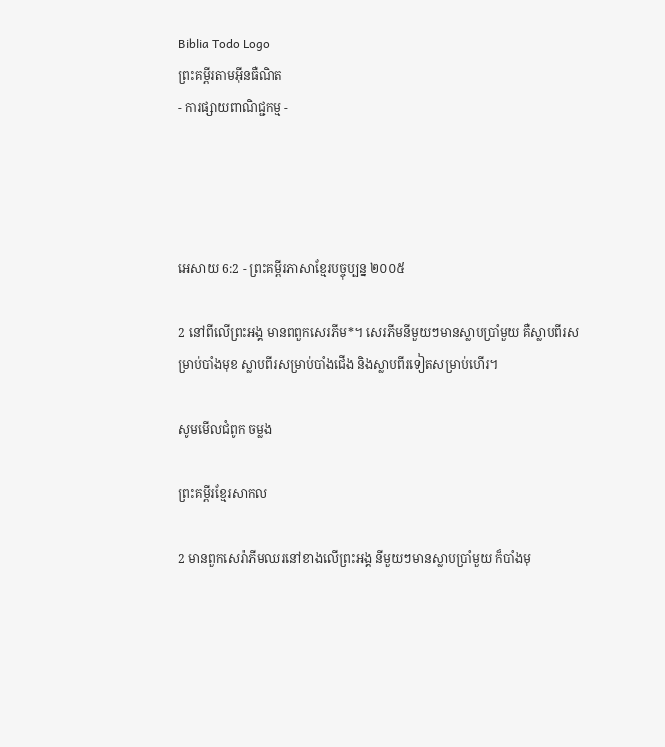Biblia Todo Logo
ព្រះគម្ពីរតាមអ៊ីនធឺណិត
- ការផ្សាយពាណិជ្ជកម្ម -




អេសាយ 6:2 - ព្រះគម្ពីរភាសាខ្មែរបច្ចុប្បន្ន ២០០៥

2 នៅពីលើព្រះអង្គ មានពពួកសេរភីម*។ សេរភីមនីមួយៗមានស្លាបប្រាំមួយ គឺស្លាបពីរសម្រាប់បាំងមុខ ស្លាបពីរសម្រាប់បាំងជើង និងស្លាបពីរទៀតសម្រាប់ហើរ។

សូមមើលជំពូក ចម្លង

ព្រះគម្ពីរខ្មែរសាកល

2 មានពួកសេរ៉ាភីមឈរនៅខាងលើព្រះអង្គ នីមួយៗមានស្លាបប្រាំមួយ ក៏បាំងមុ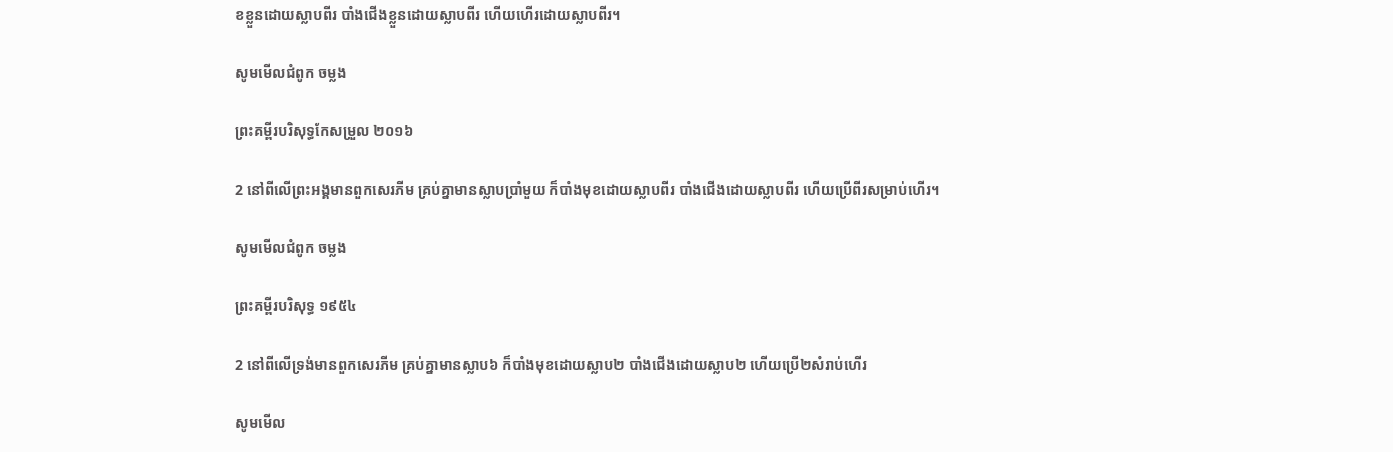ខខ្លួនដោយស្លាបពីរ បាំងជើងខ្លួនដោយស្លាបពីរ ហើយហើរដោយស្លាបពីរ។

សូមមើលជំពូក ចម្លង

ព្រះគម្ពីរបរិសុទ្ធកែសម្រួល ២០១៦

2 នៅពីលើព្រះ‌អង្គមានពួកសេរភីម គ្រប់គ្នាមានស្លាបប្រាំមួយ ក៏បាំងមុខដោយស្លាបពីរ បាំងជើងដោយស្លាបពីរ ហើយប្រើពីរសម្រាប់ហើរ។

សូមមើលជំពូក ចម្លង

ព្រះគម្ពីរបរិសុទ្ធ ១៩៥៤

2 នៅពីលើទ្រង់មានពួកសេរភីម គ្រប់គ្នាមានស្លាប៦ ក៏បាំងមុខដោយស្លាប២ បាំងជើងដោយស្លាប២ ហើយប្រើ២សំរាប់ហើរ

សូមមើល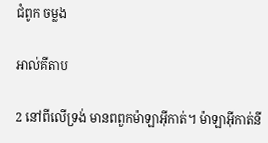ជំពូក ចម្លង

អាល់គីតាប

2 នៅពីលើទ្រង់ មានពពួកម៉ាឡា‌អ៊ីកាត់។ ម៉ាឡា‌អ៊ីកាត់នី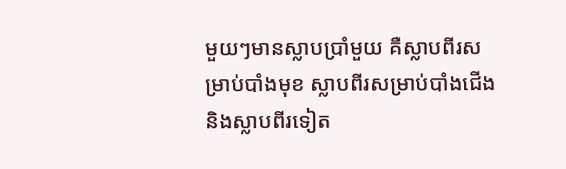មួយៗមានស្លាបប្រាំមួយ គឺស្លាបពីរសម្រាប់បាំងមុខ ស្លាបពីរសម្រាប់បាំងជើង និងស្លាបពីរទៀត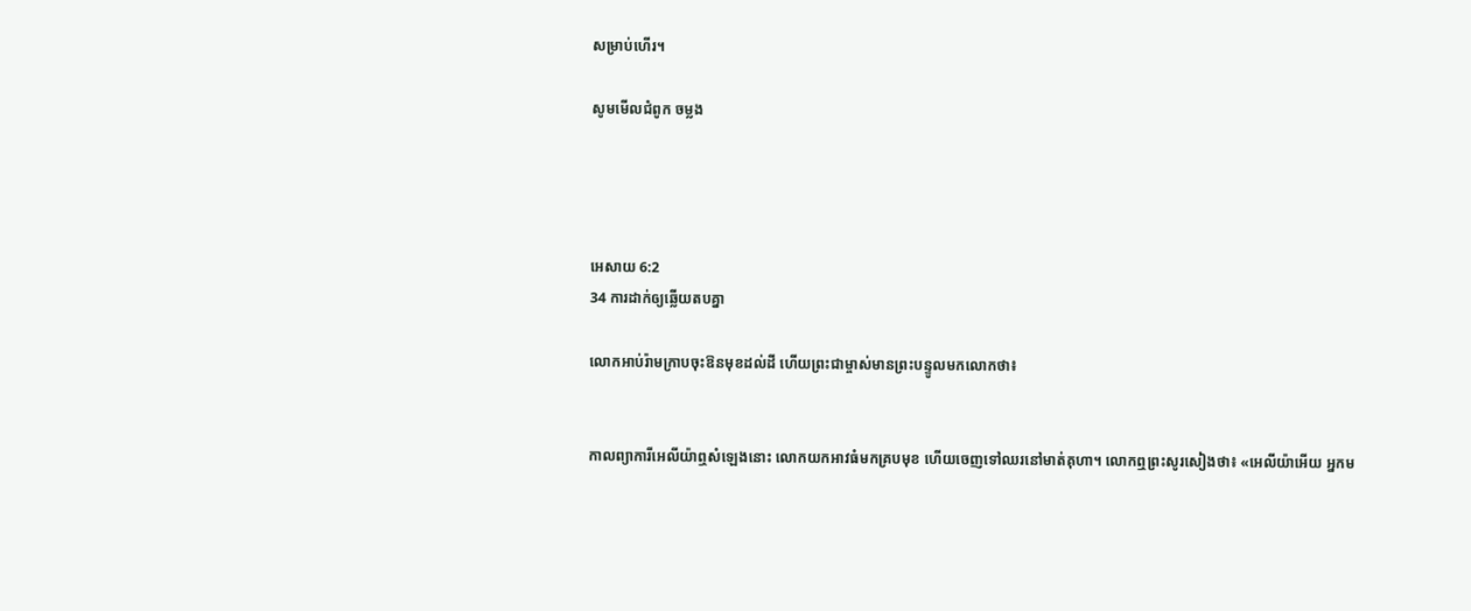សម្រាប់ហើរ។

សូមមើលជំពូក ចម្លង




អេសាយ 6:2
34 ការដាក់ឲ្យឆ្លើយតបគ្នា

លោកអាប់រ៉ាមក្រាបចុះឱនមុខដល់ដី ហើយព្រះ‌ជាម្ចាស់មានព្រះ‌បន្ទូលមកលោកថា៖


កាលព្យាការីអេលីយ៉ាឮសំឡេងនោះ លោកយកអាវធំមកគ្របមុខ ហើយចេញទៅឈរនៅមាត់គុហា។ លោកឮព្រះ‌សូរសៀងថា៖ «អេលីយ៉ាអើយ អ្នកម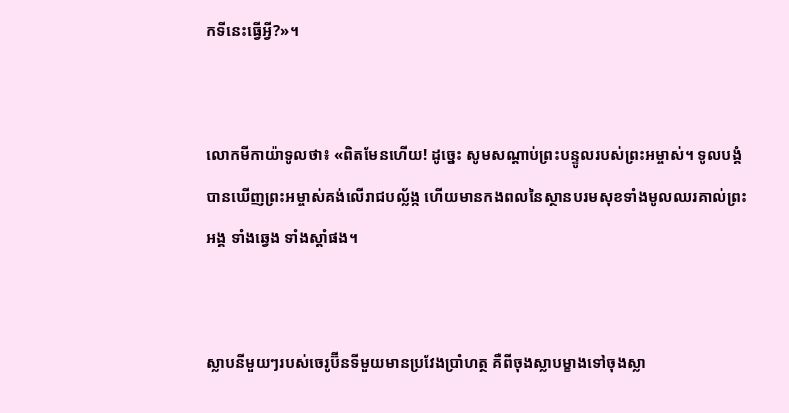កទីនេះធ្វើអ្វី?»។


លោកមីកា‌យ៉ាទូលថា៖ «ពិតមែនហើយ! ដូច្នេះ សូមសណ្ដាប់ព្រះ‌បន្ទូលរបស់ព្រះ‌អម្ចាស់។ ទូលបង្គំបានឃើញព្រះ‌អម្ចាស់គង់លើរាជ‌បល្ល័ង្ក ហើយមានកង‌ពលនៃស្ថានបរម‌សុខទាំងមូលឈរគាល់ព្រះអង្គ ទាំងឆ្វេង ទាំងស្ដាំផង។


ស្លាបនីមួយៗរបស់ចេរូប៊ីនទីមួយមានប្រវែងប្រាំហត្ថ គឺពីចុងស្លាបម្ខាងទៅចុងស្លា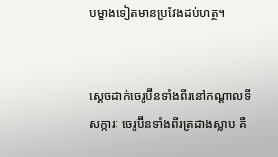បម្ខាងទៀតមានប្រវែងដប់ហត្ថ។


ស្ដេចដាក់ចេរូ‌ប៊ីនទាំងពីរនៅកណ្ដាលទីសក្ការៈ ចេរូ‌ប៊ីនទាំងពីរត្រដាងស្លាប គឺ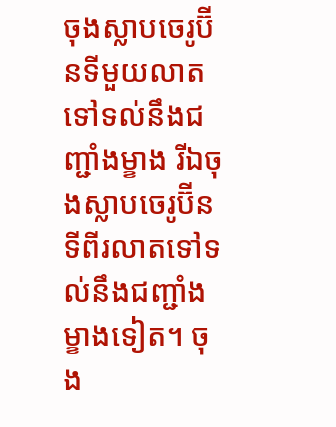ចុងស្លាបចេរូ‌ប៊ីនទីមួយលាតទៅទល់នឹងជញ្ជាំងម្ខាង រីឯចុងស្លាបចេរូ‌ប៊ីនទីពីរលាតទៅទល់នឹងជញ្ជាំងម្ខាងទៀត។ ចុង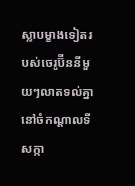ស្លាបម្ខាងទៀតរបស់ចេរូ‌ប៊ីននីមួយៗលាតទល់គ្នានៅចំកណ្ដាលទីសក្កា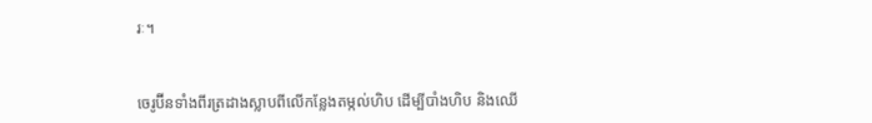រៈ។


ចេរូប៊ីនទាំងពីរត្រដាងស្លាបពីលើកន្លែងតម្កល់ហិប ដើម្បីបាំងហិប និងឈើ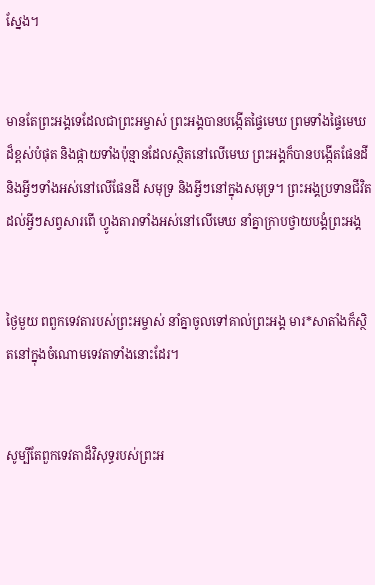ស្នែង។


មានតែព្រះអង្គទេដែលជាព្រះ‌អម្ចាស់ ព្រះអង្គបានបង្កើតផ្ទៃមេឃ ព្រមទាំងផ្ទៃមេឃដ៏ខ្ពស់បំផុត និងផ្កាយទាំងប៉ុន្មានដែលស្ថិតនៅលើមេឃ ព្រះអង្គក៏បានបង្កើតផែនដី និងអ្វីៗទាំងអស់នៅលើផែនដី សមុទ្រ និងអ្វីៗនៅក្នុងសមុទ្រ។ ព្រះអង្គប្រទានជីវិតដល់អ្វីៗសព្វសារពើ ហ្វូង‌តារាទាំងអស់នៅលើមេឃ នាំគ្នាក្រាបថ្វាយ‌បង្គំព្រះអង្គ


ថ្ងៃមួយ ពពួកទេវតារបស់ព្រះ‌អម្ចាស់ នាំគ្នាចូលទៅគាល់ព្រះអង្គ មារ*សាតាំងក៏ស្ថិតនៅក្នុងចំណោមទេវតាទាំងនោះដែរ។


សូម្បីតែពួកទេវតាដ៏វិសុទ្ធរបស់ព្រះអ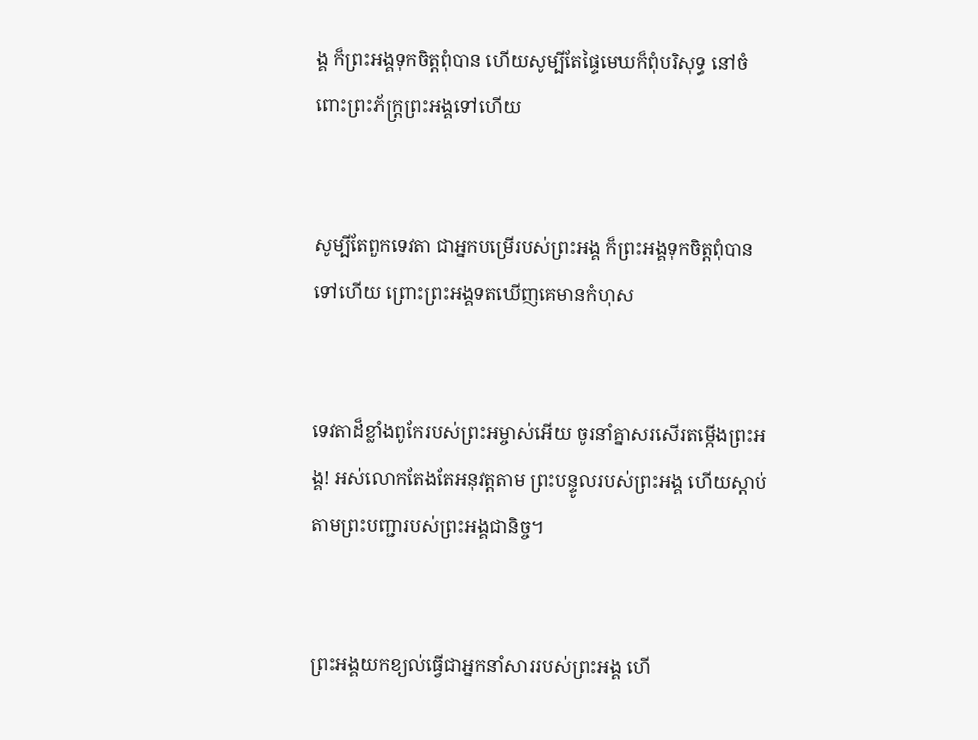ង្គ ក៏ព្រះអង្គទុកចិត្តពុំបាន ហើយសូម្បីតែផ្ទៃមេឃក៏ពុំបរិសុទ្ធ នៅចំពោះព្រះ‌ភ័ក្ត្រព្រះអង្គទៅហើយ


សូម្បីតែពួកទេវតា ជាអ្នកបម្រើរបស់ព្រះអង្គ ក៏ព្រះអង្គទុកចិត្តពុំបានទៅហើយ ព្រោះព្រះអង្គទតឃើញគេមានកំហុស


ទេវតាដ៏ខ្លាំងពូកែរបស់ព្រះ‌អម្ចាស់អើយ ចូរនាំគ្នាសរសើរតម្កើងព្រះអង្គ! អស់លោកតែងតែអនុវត្តតាម ព្រះ‌បន្ទូលរបស់ព្រះអង្គ ហើយស្ដាប់តាមព្រះ‌បញ្ជារបស់ព្រះអង្គជានិច្ច។


ព្រះអង្គយកខ្យល់ធ្វើជាអ្នកនាំសាររបស់ព្រះអង្គ ហើ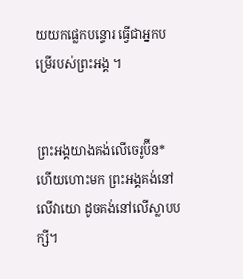យយកផ្លេក‌បន្ទោរ ធ្វើជាអ្នកបម្រើរបស់ព្រះអង្គ ។


ព្រះអង្គយាងគង់លើចេរូប៊ីន* ហើយហោះមក ព្រះអង្គគង់នៅលើវាយោ ដូចគង់នៅលើស្លាបបក្សី។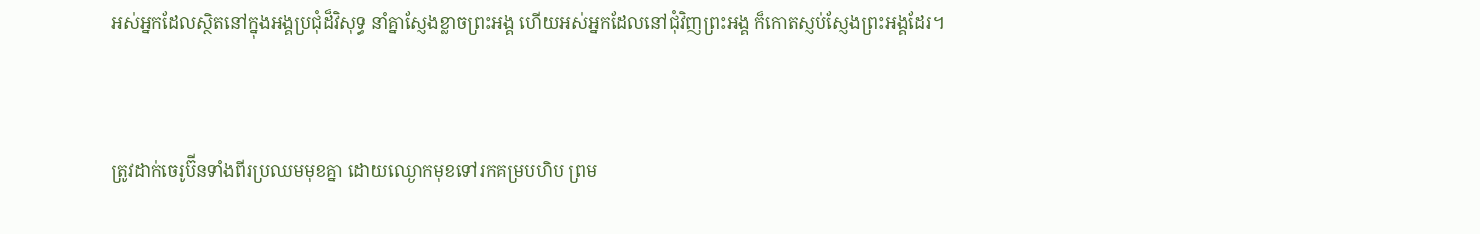អស់អ្នកដែលស្ថិតនៅក្នុងអង្គប្រជុំដ៏វិសុទ្ធ នាំគ្នាស្ញែងខ្លាចព្រះអង្គ ហើយអស់អ្នកដែលនៅជុំ‌វិញព្រះអង្គ ក៏កោតស្ញប់‌ស្ញែងព្រះអង្គដែរ។


ត្រូវដាក់ចេរូប៊ីនទាំងពីរប្រឈមមុខគ្នា ដោយឈ្ងោកមុខទៅរកគម្របហិប ព្រម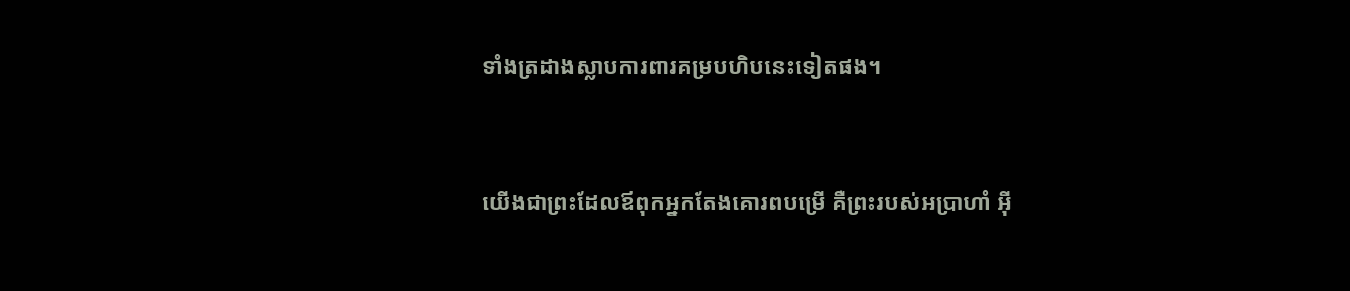ទាំងត្រដាងស្លាបការពារគម្របហិបនេះទៀតផង។


យើងជាព្រះដែលឪពុកអ្នកតែងគោរពបម្រើ គឺព្រះរបស់អប្រាហាំ អ៊ី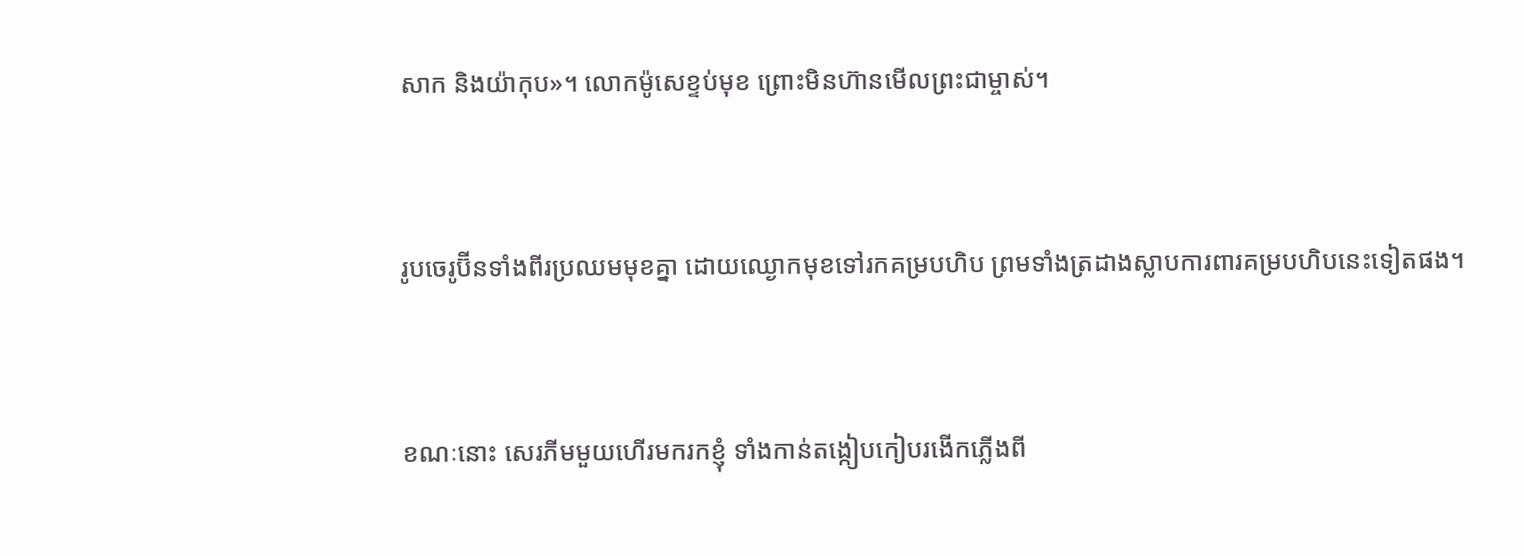សាក និងយ៉ាកុប»។ លោកម៉ូសេខ្ទប់មុខ ព្រោះមិនហ៊ានមើលព្រះ‌ជាម្ចាស់។


រូបចេរូប៊ីនទាំងពីរប្រឈមមុខគ្នា ដោយឈ្ងោកមុខទៅរកគម្របហិប ព្រមទាំងត្រដាងស្លាបការពារគម្របហិបនេះទៀតផង។


ខណៈនោះ សេរភីមមួយហើរមករកខ្ញុំ ទាំងកាន់តង្កៀបកៀបរងើកភ្លើងពី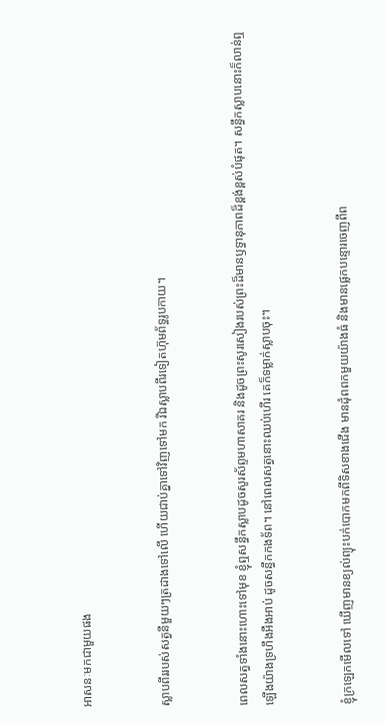អាសនៈមកជាមួយផង


ស្លាបពីររបស់សត្វនីមួយៗត្រដាងទៅលើ ហើយជាប់គ្នាទៅវិញទៅមក រីឯស្លាបពីរទៀតហ៊ុម‌ព័ទ្ធរូបកាយ។


ពេលសត្វទាំងនោះហោះទៅមុខ ខ្ញុំឮសន្ធឹកស្លាបដូចសូរ‌ស័ព្ទមហាសាគរ និងដូចព្រះ‌សូរសៀងរបស់ព្រះដ៏មានឫទ្ធា‌នុភាពដ៏ខ្ពង់‌ខ្ពស់បំផុត។ សន្ធឹកស្លាបនោះក៏លាន់ឮឡើងយ៉ាងទ្រហឹងអឺង‌អាប់ ដូចសន្ធឹកកង‌ទ័ព។ នៅពេលសត្វនោះឈប់ហើរ គេក៏ទម្លាក់ស្លាបចុះ។


ខ្ញុំក្រឡេកមើលទៅ ឃើញមានខ្យល់ព្យុះបក់បោកមកពីទិសខាងជើង មានដុំពពកមួយយ៉ាងធំ និងមានផ្លេកបន្ទោរចេញពីព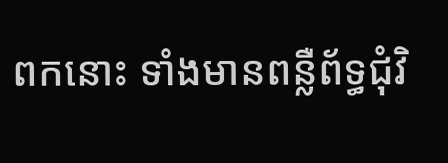ពកនោះ ទាំងមានពន្លឺព័ទ្ធជុំ‌វិ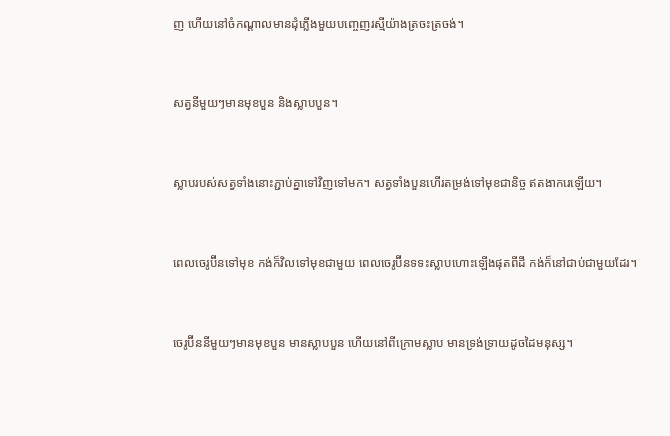ញ ហើយនៅចំកណ្ដាលមានដុំភ្លើងមួយបញ្ចេញរស្មីយ៉ាងត្រចះ‌ត្រចង់។


សត្វនីមួយៗមានមុខបួន និងស្លាបបួន។


ស្លាបរបស់សត្វទាំងនោះភ្ជាប់គ្នាទៅវិញទៅមក។ សត្វទាំងបួនហើរតម្រង់ទៅមុខជានិច្ច ឥតងាករេឡើយ។


ពេលចេរូប៊ីនទៅមុខ កង់ក៏វិលទៅមុខជាមួយ ពេលចេរូប៊ីនទទះស្លាបហោះឡើងផុតពីដី កង់ក៏នៅជាប់ជាមួយដែរ។


ចេរូប៊ីននីមួយៗមានមុខបួន មានស្លាបបួន ហើយនៅពីក្រោមស្លាប មានទ្រង់ទ្រាយដូចដៃមនុស្ស។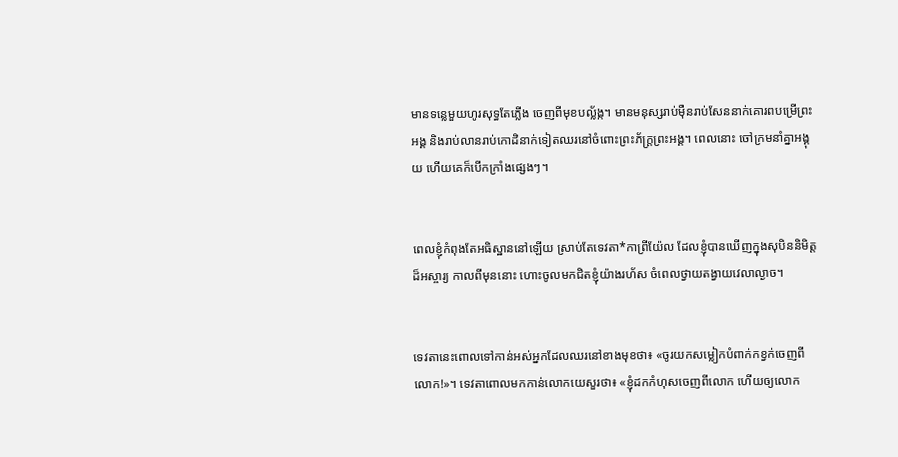មានទន្លេមួយហូរសុទ្ធតែភ្លើង ចេញពីមុខបល្ល័ង្ក។ មានមនុស្សរាប់ម៉ឺនរាប់សែននាក់គោរពបម្រើព្រះអង្គ និងរាប់លានរាប់កោដិនាក់ទៀតឈរនៅចំពោះព្រះ‌ភ័ក្ត្រព្រះអង្គ។ ពេលនោះ ចៅ‌ក្រមនាំគ្នាអង្គុយ ហើយគេក៏បើកក្រាំងផ្សេងៗ។


ពេលខ្ញុំកំពុងតែអធិស្ឋាននៅឡើយ ស្រាប់តែទេវតា*កាព្រី‌យ៉ែល ដែលខ្ញុំបានឃើញក្នុងសុបិននិមិត្តដ៏អស្ចារ្យ កាលពីមុននោះ ហោះចូលមកជិតខ្ញុំយ៉ាងរហ័ស ចំពេលថ្វាយតង្វាយវេលាល្ងាច។


ទេវតានេះពោលទៅកាន់អស់អ្នកដែលឈរនៅខាងមុខថា៖ «ចូរយកសម្លៀក‌បំពាក់កខ្វក់ចេញពីលោក!»។ ទេវតាពោលមកកាន់លោកយេសួរថា៖ «ខ្ញុំដកកំហុសចេញពីលោក ហើយឲ្យលោក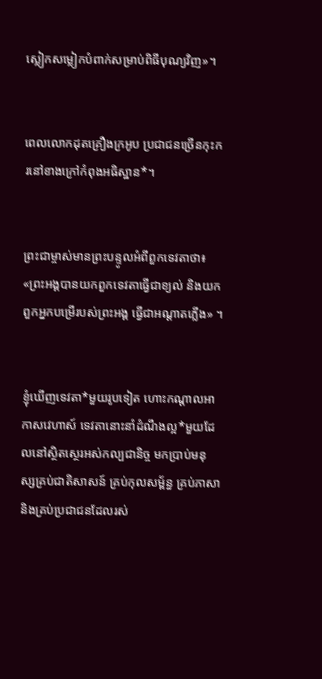ស្លៀកសម្លៀក‌បំពាក់សម្រាប់ពិធីបុណ្យវិញ»។


ពេលលោកដុតគ្រឿងក្រអូប ប្រជា‌ជនច្រើនកុះ‌ករនៅខាងក្រៅកំពុងអធិស្ឋាន*។


ព្រះ‌ជាម្ចាស់មានព្រះ‌បន្ទូលអំពីពួកទេវតាថា៖ «ព្រះអង្គបានយកពួកទេវតាធ្វើជាខ្យល់ និងយកពួកអ្នកបម្រើរបស់ព្រះអង្គ ធ្វើជាអណ្ដាតភ្លើង» ។


ខ្ញុំឃើញទេវតា*មួយរូបទៀត ហោះកណ្ដាលអាកាស‌វេហាស៍ ទេវតានោះនាំដំណឹង‌ល្អ*មួយដែលនៅស្ថិត‌ស្ថេរអស់‌កល្បជានិច្ច មកប្រាប់មនុស្សគ្រប់ជាតិសាសន៍ គ្រប់កុល‌សម្ព័ន្ធ គ្រប់ភាសា និងគ្រប់ប្រជា‌ជនដែលរស់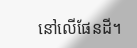នៅលើផែនដី។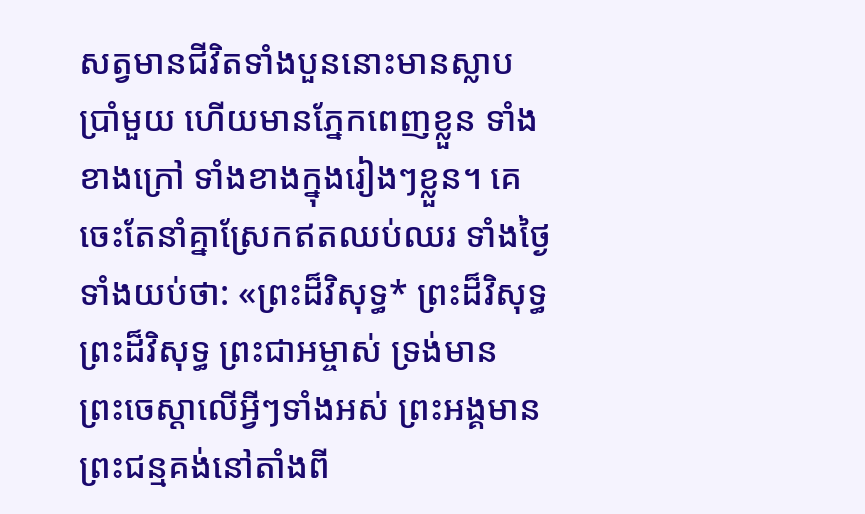សត្វមានជីវិតទាំងបួននោះមានស្លាបប្រាំមួយ ហើយមានភ្នែកពេញខ្លួន ទាំងខាងក្រៅ ទាំងខាងក្នុងរៀងៗខ្លួន។ គេចេះតែនាំគ្នាស្រែកឥតឈប់ឈរ ទាំងថ្ងៃទាំងយប់ថា: «ព្រះដ៏វិសុទ្ធ* ព្រះដ៏វិសុទ្ធ ព្រះដ៏វិសុទ្ធ ព្រះ‌ជា‌អម្ចាស់ ទ្រង់មានព្រះ‌ចេស្ដាលើអ្វីៗទាំងអស់ ព្រះអង្គមានព្រះ‌ជន្មគង់នៅតាំងពី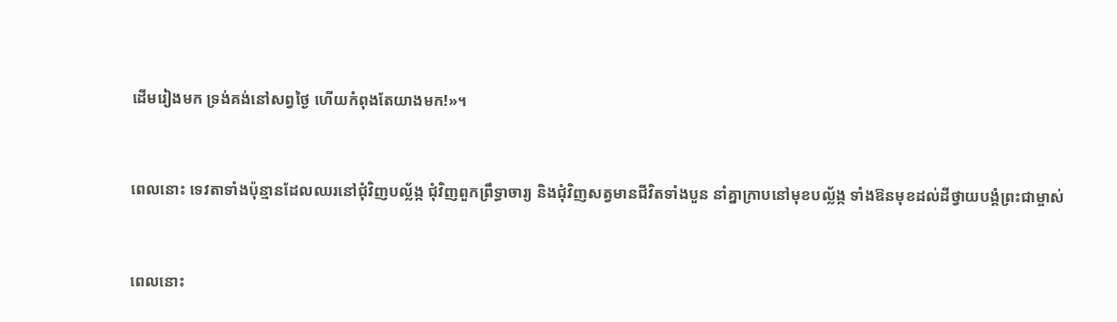ដើមរៀងមក ទ្រង់គង់នៅសព្វថ្ងៃ ហើយកំពុងតែយាងមក!»។


ពេលនោះ ទេវតាទាំងប៉ុន្មានដែលឈរនៅជុំ‌វិញបល្ល័ង្ក ជុំ‌វិញពួកព្រឹទ្ធា‌ចារ្យ និងជុំ‌វិញសត្វមានជីវិតទាំងបួន នាំគ្នាក្រាបនៅមុខបល្ល័ង្ក ទាំងឱនមុខដល់ដីថ្វាយ‌បង្គំព្រះ‌ជា‌ម្ចាស់


ពេលនោះ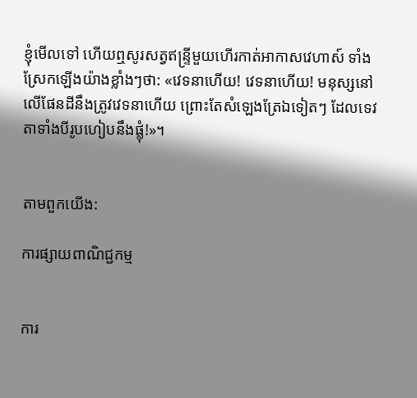ខ្ញុំមើលទៅ ហើយឮសូរសត្វឥន្ទ្រីមួយហើរកាត់អាកាស‌វេហាស៍ ទាំងស្រែកឡើងយ៉ាងខ្លាំងៗថា: «វេទនាហើយ! វេទនាហើយ! មនុស្សនៅលើផែនដីនឹងត្រូវវេទនាហើយ ព្រោះតែសំឡេងត្រែឯទៀតៗ ដែលទេវតាទាំងបីរូបហៀបនឹងផ្លុំ!»។


តាមពួកយើង:

ការផ្សាយពាណិជ្ជកម្ម


ការ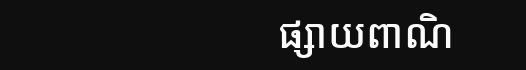ផ្សាយពាណិ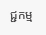ជ្ជកម្ម